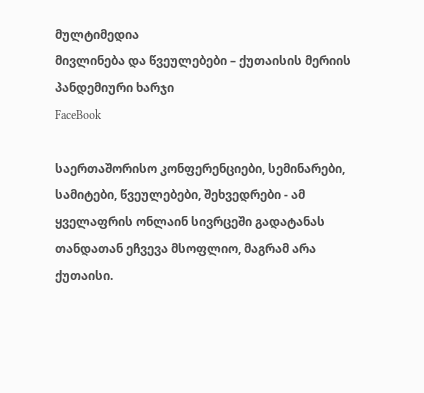მულტიმედია
მივლინება და წვეულებები – ქუთაისის მერიის პანდემიური ხარჯი
FaceBook

საერთაშორისო კონფერენციები, სემინარები, სამიტები, წვეულებები, შეხვედრები - ამ ყველაფრის ონლაინ სივრცეში გადატანას თანდათან ეჩვევა მსოფლიო, მაგრამ არა ქუთაისი.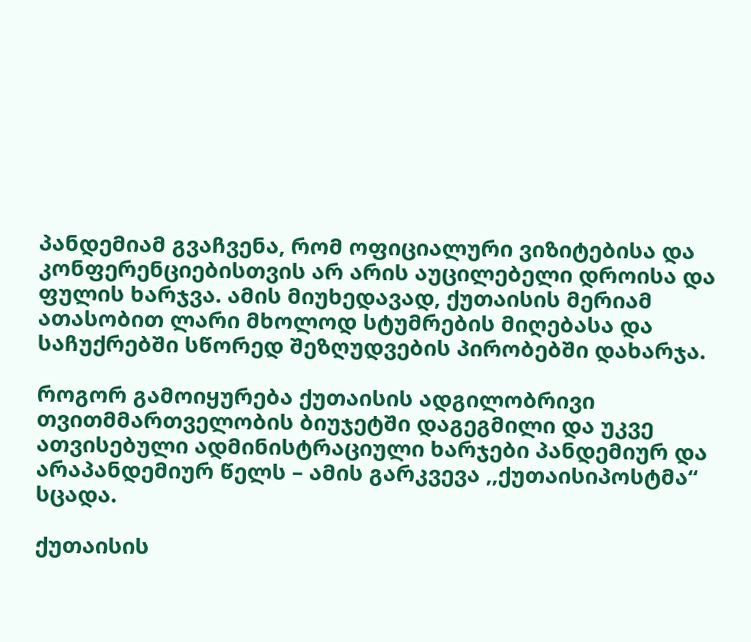პანდემიამ გვაჩვენა, რომ ოფიციალური ვიზიტებისა და კონფერენციებისთვის არ არის აუცილებელი დროისა და ფულის ხარჯვა. ამის მიუხედავად, ქუთაისის მერიამ ათასობით ლარი მხოლოდ სტუმრების მიღებასა და საჩუქრებში სწორედ შეზღუდვების პირობებში დახარჯა.

როგორ გამოიყურება ქუთაისის ადგილობრივი თვითმმართველობის ბიუჯეტში დაგეგმილი და უკვე ათვისებული ადმინისტრაციული ხარჯები პანდემიურ და არაპანდემიურ წელს – ამის გარკვევა ,,ქუთაისიპოსტმა“ სცადა.

ქუთაისის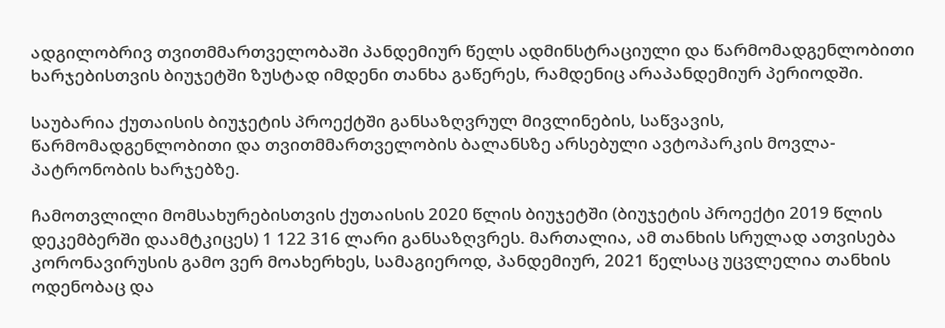ადგილობრივ თვითმმართველობაში პანდემიურ წელს ადმინსტრაციული და წარმომადგენლობითი ხარჯებისთვის ბიუჯეტში ზუსტად იმდენი თანხა გაწერეს, რამდენიც არაპანდემიურ პერიოდში.

საუბარია ქუთაისის ბიუჯეტის პროექტში განსაზღვრულ მივლინების, საწვავის, წარმომადგენლობითი და თვითმმართველობის ბალანსზე არსებული ავტოპარკის მოვლა-პატრონობის ხარჯებზე.

ჩამოთვლილი მომსახურებისთვის ქუთაისის 2020 წლის ბიუჯეტში (ბიუჯეტის პროექტი 2019 წლის დეკემბერში დაამტკიცეს) 1 122 316 ლარი განსაზღვრეს. მართალია, ამ თანხის სრულად ათვისება კორონავირუსის გამო ვერ მოახერხეს, სამაგიეროდ, პანდემიურ, 2021 წელსაც უცვლელია თანხის ოდენობაც და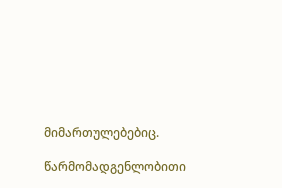მიმართულებებიც.

წარმომადგენლობითი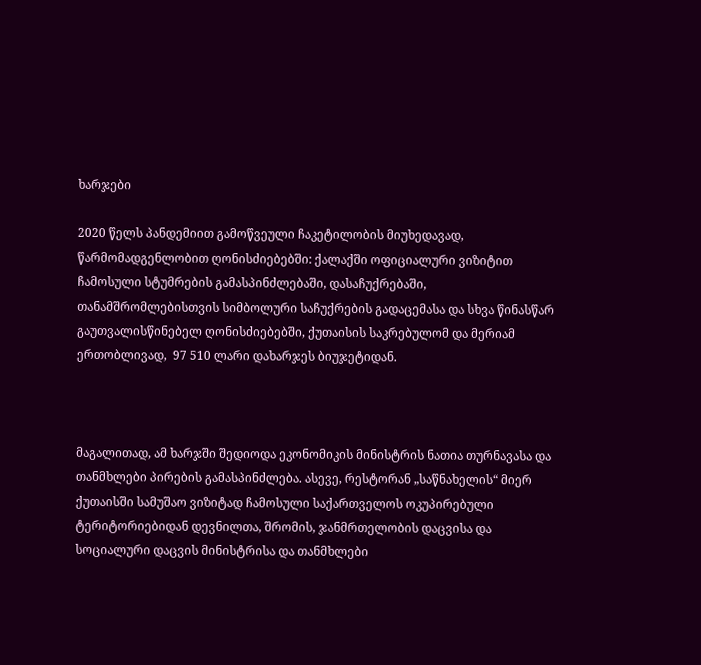ხარჯები

2020 წელს პანდემიით გამოწვეული ჩაკეტილობის მიუხედავად,  წარმომადგენლობით ღონისძიებებში: ქალაქში ოფიციალური ვიზიტით ჩამოსული სტუმრების გამასპინძლებაში, დასაჩუქრებაში, თანამშრომლებისთვის სიმბოლური საჩუქრების გადაცემასა და სხვა წინასწარ გაუთვალისწინებელ ღონისძიებებში, ქუთაისის საკრებულომ და მერიამ ერთობლივად,  97 510 ლარი დახარჯეს ბიუჯეტიდან.



მაგალითად, ამ ხარჯში შედიოდა ეკონომიკის მინისტრის ნათია თურნავასა და თანმხლები პირების გამასპინძლება. ასევე, რესტორან „საწნახელის“ მიერ ქუთაისში სამუშაო ვიზიტად ჩამოსული საქართველოს ოკუპირებული ტერიტორიებიდან დევნილთა, შრომის, ჯანმრთელობის დაცვისა და სოციალური დაცვის მინისტრისა და თანმხლები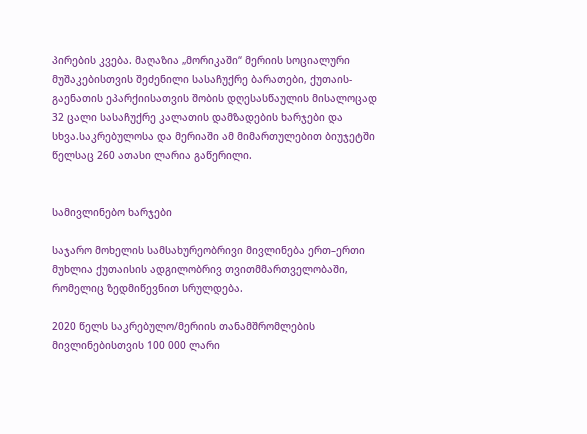პირების კვება. მაღაზია „მორიკაში“ მერიის სოციალური მუშაკებისთვის შეძენილი სასაჩუქრე ბარათები, ქუთაის-გაენათის ეპარქიისათვის შობის დღესასწაულის მისალოცად 32 ცალი სასაჩუქრე კალათის დამზადების ხარჯები და სხვა.საკრებულოსა და მერიაში ამ მიმართულებით ბიუჯეტში წელსაც 260 ათასი ლარია გაწერილი.


სამივლინებო ხარჯები

საჯარო მოხელის სამსახურეობრივი მივლინება ერთ–ერთი მუხლია ქუთაისის ადგილობრივ თვითმმართველობაში, რომელიც ზედმიწევნით სრულდება.

2020 წელს საკრებულო/მერიის თანამშრომლების მივლინებისთვის 100 000 ლარი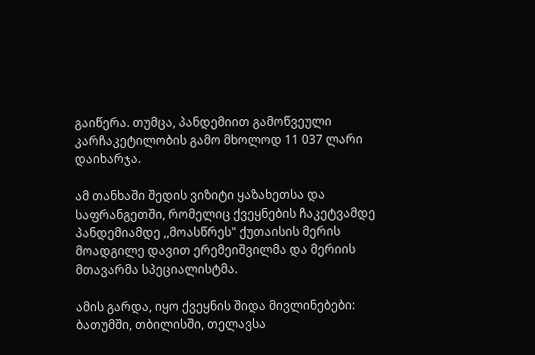გაიწერა. თუმცა, პანდემიით გამოწვეული კარჩაკეტილობის გამო მხოლოდ 11 037 ლარი დაიხარჯა.

ამ თანხაში შედის ვიზიტი ყაზახეთსა და საფრანგეთში, რომელიც ქვეყნების ჩაკეტვამდე პანდემიამდე ,,მოასწრეს" ქუთაისის მერის მოადგილე დავით ერემეიშვილმა და მერიის მთავარმა სპეციალისტმა.

ამის გარდა, იყო ქვეყნის შიდა მივლინებები: ბათუმში, თბილისში, თელავსა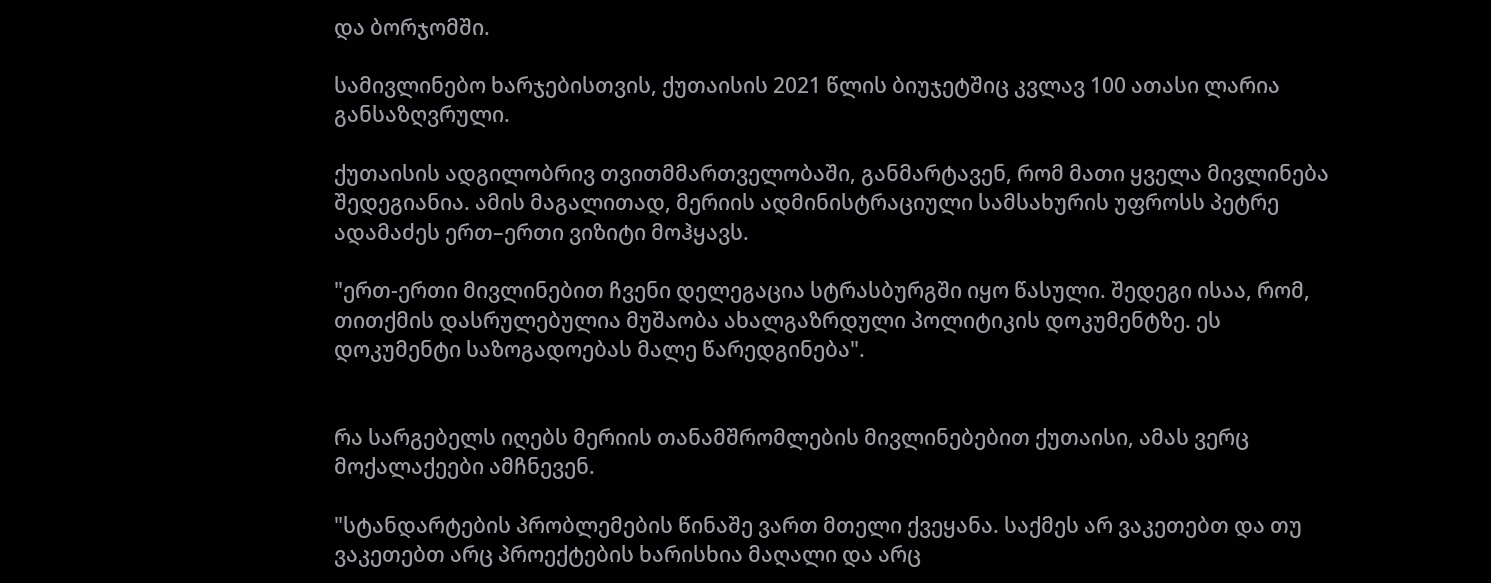და ბორჯომში.

სამივლინებო ხარჯებისთვის, ქუთაისის 2021 წლის ბიუჯეტშიც კვლავ 100 ათასი ლარია განსაზღვრული.

ქუთაისის ადგილობრივ თვითმმართველობაში, განმარტავენ, რომ მათი ყველა მივლინება შედეგიანია. ამის მაგალითად, მერიის ადმინისტრაციული სამსახურის უფროსს პეტრე ადამაძეს ერთ–ერთი ვიზიტი მოჰყავს.

"ერთ-ერთი მივლინებით ჩვენი დელეგაცია სტრასბურგში იყო წასული. შედეგი ისაა, რომ, თითქმის დასრულებულია მუშაობა ახალგაზრდული პოლიტიკის დოკუმენტზე. ეს დოკუმენტი საზოგადოებას მალე წარედგინება".


რა სარგებელს იღებს მერიის თანამშრომლების მივლინებებით ქუთაისი, ამას ვერც მოქალაქეები ამჩნევენ.

"სტანდარტების პრობლემების წინაშე ვართ მთელი ქვეყანა. საქმეს არ ვაკეთებთ და თუ ვაკეთებთ არც პროექტების ხარისხია მაღალი და არც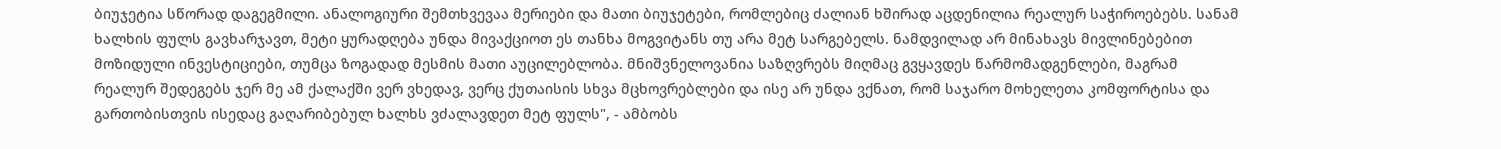ბიუჯეტია სწორად დაგეგმილი. ანალოგიური შემთხვევაა მერიები და მათი ბიუჯეტები, რომლებიც ძალიან ხშირად აცდენილია რეალურ საჭიროებებს. სანამ ხალხის ფულს გავხარჯავთ, მეტი ყურადღება უნდა მივაქციოთ ეს თანხა მოგვიტანს თუ არა მეტ სარგებელს. ნამდვილად არ მინახავს მივლინებებით მოზიდული ინვესტიციები, თუმცა ზოგადად მესმის მათი აუცილებლობა. მნიშვნელოვანია საზღვრებს მიღმაც გვყავდეს წარმომადგენლები, მაგრამ რეალურ შედეგებს ჯერ მე ამ ქალაქში ვერ ვხედავ, ვერც ქუთაისის სხვა მცხოვრებლები და ისე არ უნდა ვქნათ, რომ საჯარო მოხელეთა კომფორტისა და გართობისთვის ისედაც გაღარიბებულ ხალხს ვძალავდეთ მეტ ფულს", - ამბობს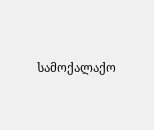სამოქალაქო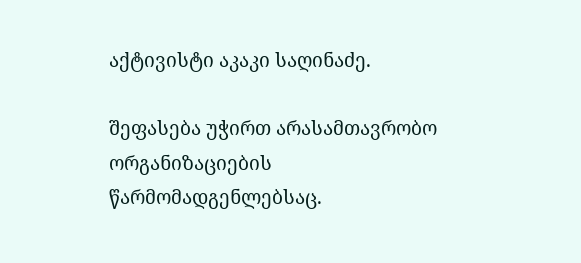აქტივისტი აკაკი საღინაძე.

შეფასება უჭირთ არასამთავრობო ორგანიზაციების წარმომადგენლებსაც.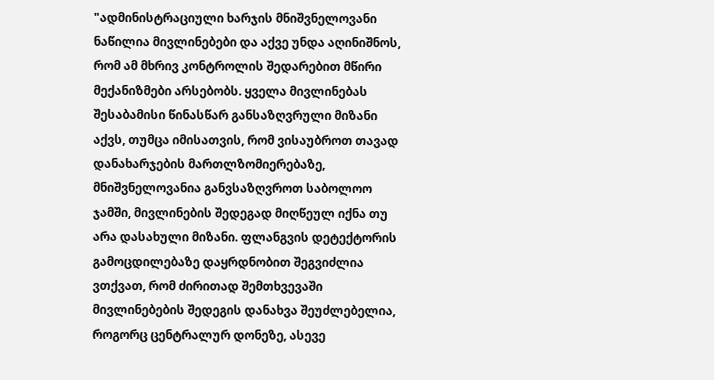"ადმინისტრაციული ხარჯის მნიშვნელოვანი ნაწილია მივლინებები და აქვე უნდა აღინიშნოს, რომ ამ მხრივ კონტროლის შედარებით მწირი მექანიზმები არსებობს. ყველა მივლინებას შესაბამისი წინასწარ განსაზღვრული მიზანი აქვს, თუმცა იმისათვის, რომ ვისაუბროთ თავად დანახარჯების მართლზომიერებაზე, მნიშვნელოვანია განვსაზღვროთ საბოლოო ჯამში, მივლინების შედეგად მიღწეულ იქნა თუ არა დასახული მიზანი. ფლანგვის დეტექტორის გამოცდილებაზე დაყრდნობით შეგვიძლია ვთქვათ, რომ ძირითად შემთხვევაში მივლინებების შედეგის დანახვა შეუძლებელია, როგორც ცენტრალურ დონეზე, ასევე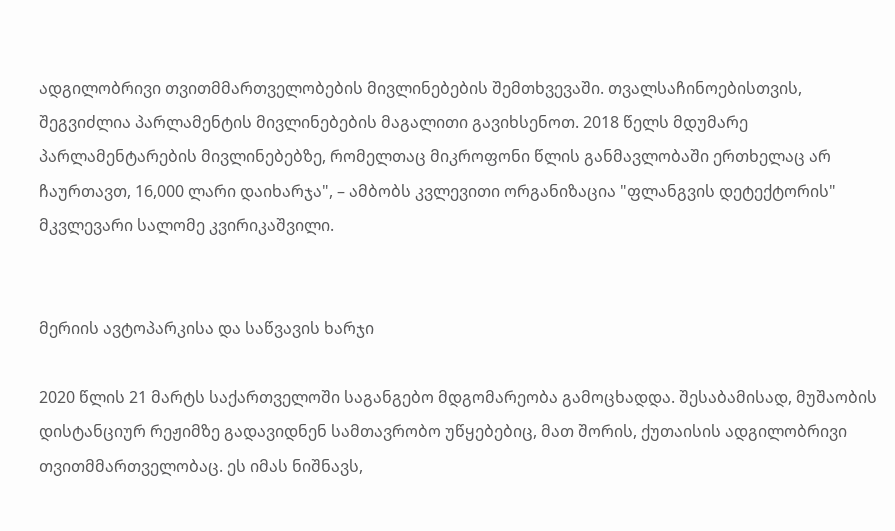ადგილობრივი თვითმმართველობების მივლინებების შემთხვევაში. თვალსაჩინოებისთვის, შეგვიძლია პარლამენტის მივლინებების მაგალითი გავიხსენოთ. 2018 წელს მდუმარე პარლამენტარების მივლინებებზე, რომელთაც მიკროფონი წლის განმავლობაში ერთხელაც არ ჩაურთავთ, 16,000 ლარი დაიხარჯა", – ამბობს კვლევითი ორგანიზაცია "ფლანგვის დეტექტორის" მკვლევარი სალომე კვირიკაშვილი.


მერიის ავტოპარკისა და საწვავის ხარჯი

2020 წლის 21 მარტს საქართველოში საგანგებო მდგომარეობა გამოცხადდა. შესაბამისად, მუშაობის დისტანციურ რეჟიმზე გადავიდნენ სამთავრობო უწყებებიც, მათ შორის, ქუთაისის ადგილობრივი თვითმმართველობაც. ეს იმას ნიშნავს,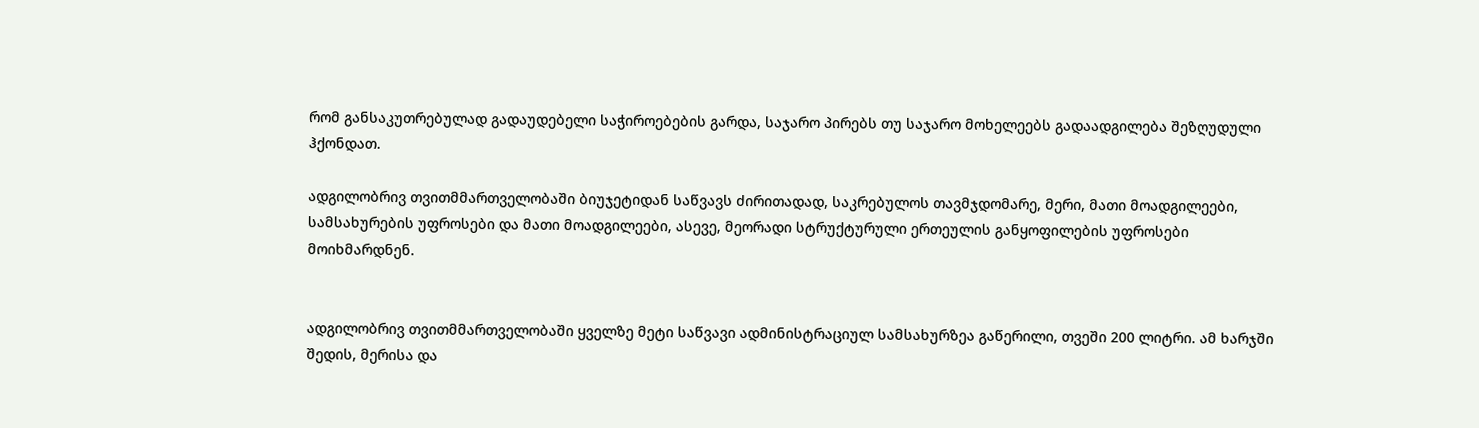რომ განსაკუთრებულად გადაუდებელი საჭიროებების გარდა, საჯარო პირებს თუ საჯარო მოხელეებს გადაადგილება შეზღუდული ჰქონდათ.

ადგილობრივ თვითმმართველობაში ბიუჯეტიდან საწვავს ძირითადად, საკრებულოს თავმჯდომარე, მერი, მათი მოადგილეები, სამსახურების უფროსები და მათი მოადგილეები, ასევე, მეორადი სტრუქტურული ერთეულის განყოფილების უფროსები მოიხმარდნენ.


ადგილობრივ თვითმმართველობაში ყველზე მეტი საწვავი ადმინისტრაციულ სამსახურზეა გაწერილი, თვეში 200 ლიტრი. ამ ხარჯში შედის, მერისა და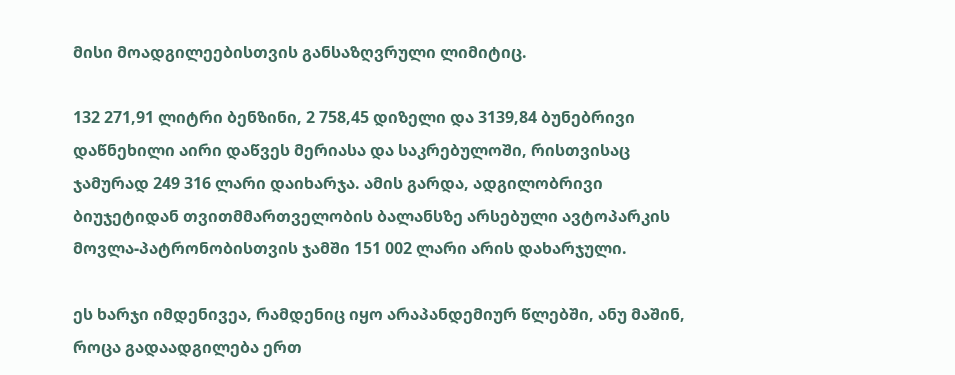მისი მოადგილეებისთვის განსაზღვრული ლიმიტიც.

132 271,91 ლიტრი ბენზინი, 2 758,45 დიზელი და 3139,84 ბუნებრივი დაწნეხილი აირი დაწვეს მერიასა და საკრებულოში, რისთვისაც ჯამურად 249 316 ლარი დაიხარჯა. ამის გარდა, ადგილობრივი ბიუჯეტიდან თვითმმართველობის ბალანსზე არსებული ავტოპარკის მოვლა-პატრონობისთვის ჯამში 151 002 ლარი არის დახარჯული.

ეს ხარჯი იმდენივეა, რამდენიც იყო არაპანდემიურ წლებში, ანუ მაშინ, როცა გადაადგილება ერთ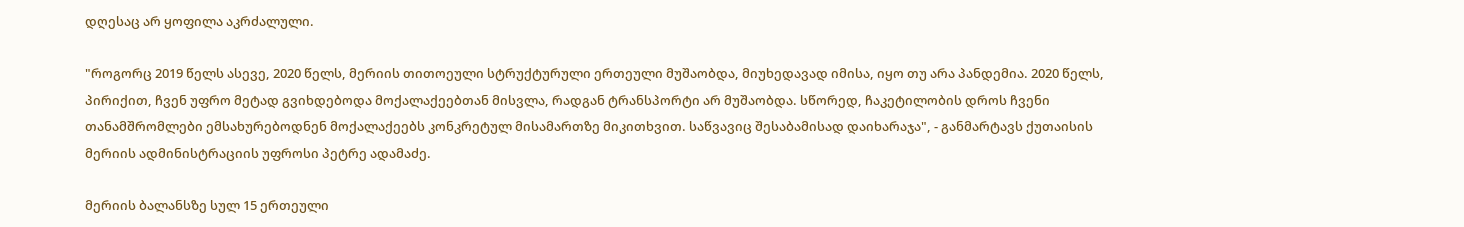დღესაც არ ყოფილა აკრძალული.

"როგორც 2019 წელს ასევე, 2020 წელს, მერიის თითოეული სტრუქტურული ერთეული მუშაობდა, მიუხედავად იმისა, იყო თუ არა პანდემია. 2020 წელს, პირიქით, ჩვენ უფრო მეტად გვიხდებოდა მოქალაქეებთან მისვლა, რადგან ტრანსპორტი არ მუშაობდა. სწორედ, ჩაკეტილობის დროს ჩვენი თანამშრომლები ემსახურებოდნენ მოქალაქეებს კონკრეტულ მისამართზე მიკითხვით. საწვავიც შესაბამისად დაიხარაჯა", - განმარტავს ქუთაისის მერიის ადმინისტრაციის უფროსი პეტრე ადამაძე.

მერიის ბალანსზე სულ 15 ერთეული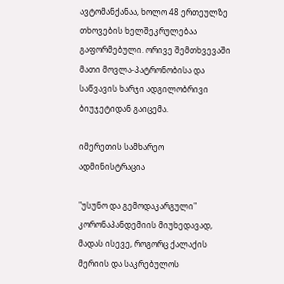ავტომანქანაა, ხოლო 48 ერთეულზე თხოვების ხელშეკრულებაა გაფორმებული. ორივე შემთხვევაში მათი მოვლა-პატრონობისა და საწვავის ხარჯი ადგილობრივი ბიუჯეტიდან გაიცემა.

იმერეთის სამხარეო ადმინისტრაცია

"უსუნო და გემოდაკარგული" კორონაპანდემიის მიუხედავად, მადას ისევე, როგორც ქალაქის მერიის და საკრებულოს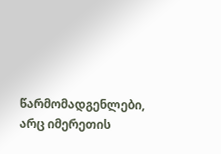წარმომადგენლები, არც იმერეთის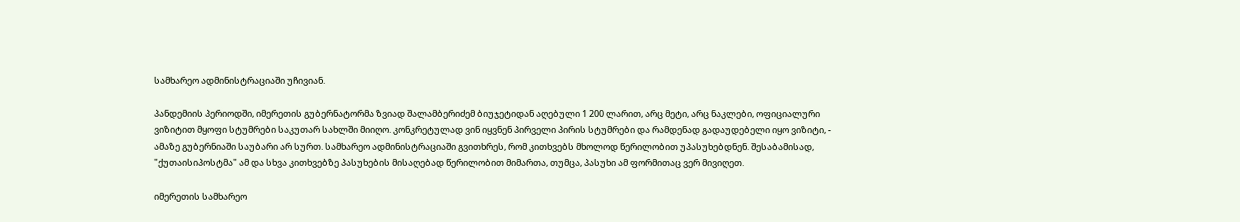სამხარეო ადმინისტრაციაში უჩივიან.

პანდემიის პერიოდში, იმერეთის გუბერნატორმა ზვიად შალამბერიძემ ბიუჯეტიდან აღებული 1 200 ლარით, არც მეტი, არც ნაკლები, ოფიციალური ვიზიტით მყოფი სტუმრები საკუთარ სახლში მიიღო. კონკრეტულად ვინ იყვნენ პირველი პირის სტუმრები და რამდენად გადაუდებელი იყო ვიზიტი, - ამაზე გუბერნიაში საუბარი არ სურთ. სამხარეო ადმინისტრაციაში გვითხრეს, რომ კითხვებს მხოლოდ წერილობით უპასუხებდნენ. შესაბამისად, "ქუთაისიპოსტმა" ამ და სხვა კითხვებზე პასუხების მისაღებად წერილობით მიმართა, თუმცა, პასუხი ამ ფორმითაც ვერ მივიღეთ.

იმერეთის სამხარეო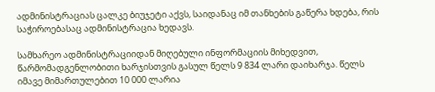ადმინისტრაციას ცალკე ბიუჯეტი აქვს, საიდანაც იმ თანხების გაწერა ხდება, რის საჭიროებასაც ადმინისტრაცია ხედავს.

სამხარეო ადმინისტრაციიდან მიღებული ინფორმაციის მიხედვით, წარმომადგენლობითი ხარჯისთვის გასულ წელს 9 834 ლარი დაიხარჯა. წელს იმავე მიმართულებით 10 000 ლარია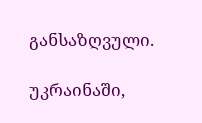განსაზღვული.

უკრაინაში,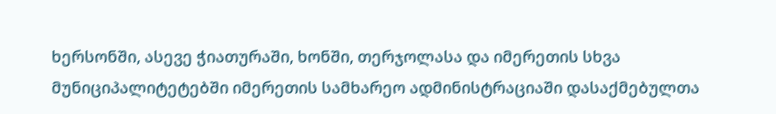ხერსონში, ასევე ჭიათურაში, ხონში, თერჯოლასა და იმერეთის სხვა მუნიციპალიტეტებში იმერეთის სამხარეო ადმინისტრაციაში დასაქმებულთა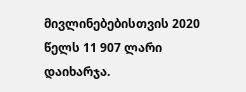მივლინებებისთვის 2020 წელს 11 907 ლარი დაიხარჯა.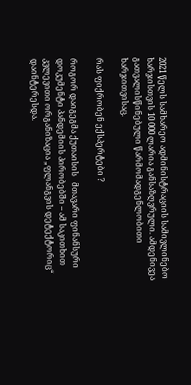2021 წელს სამხარეო ადმინისტრაციის სამივლინებო ხარჯისთვის 10 000 ლარია განსაზღვრული. ამდენივეა გათვალისწინებული წარმომადგენლობითი ხარჯითვისაც.

რას ფიქრობენ ექსპერტები ?

როგორ დაიგეგმა ქუთაისის   მთავარი ფინანსური დოკუმენტი პანდემიის პირობებში – ამ საკითხით კვლევითი ორგანიზაცია „ფლანგვის დეტექტორიც“ დაინტერესდა.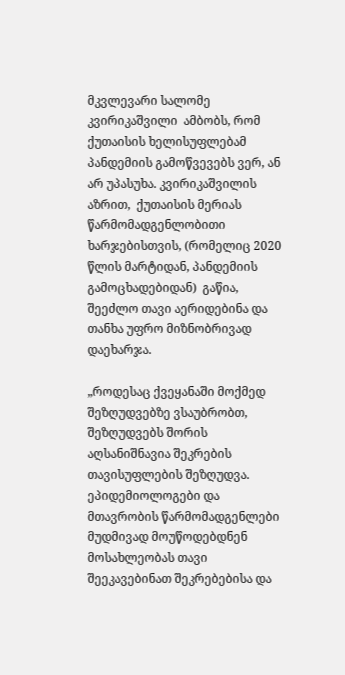მკვლევარი სალომე კვირიკაშვილი  ამბობს, რომ ქუთაისის ხელისუფლებამ პანდემიის გამოწვევებს ვერ, ან არ უპასუხა. კვირიკაშვილის აზრით,  ქუთაისის მერიას წარმომადგენლობითი ხარჯებისთვის, (რომელიც 2020 წლის მარტიდან, პანდემიის გამოცხადებიდან)  გაწია, შეეძლო თავი აერიდებინა და თანხა უფრო მიზნობრივად დაეხარჯა.

„როდესაც ქვეყანაში მოქმედ შეზღუდვებზე ვსაუბრობთ, შეზღუდვებს შორის აღსანიშნავია შეკრების თავისუფლების შეზღუდვა. ეპიდემიოლოგები და მთავრობის წარმომადგენლები მუდმივად მოუწოდებდნენ მოსახლეობას თავი შეეკავებინათ შეკრებებისა და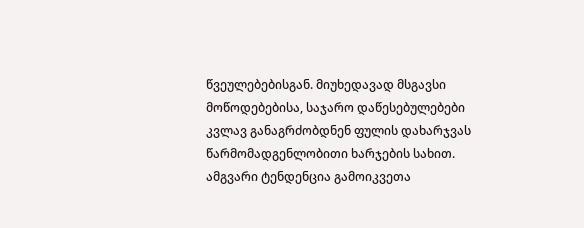წვეულებებისგან. მიუხედავად მსგავსი მოწოდებებისა, საჯარო დაწესებულებები კვლავ განაგრძობდნენ ფულის დახარჯვას წარმომადგენლობითი ხარჯების სახით. ამგვარი ტენდენცია გამოიკვეთა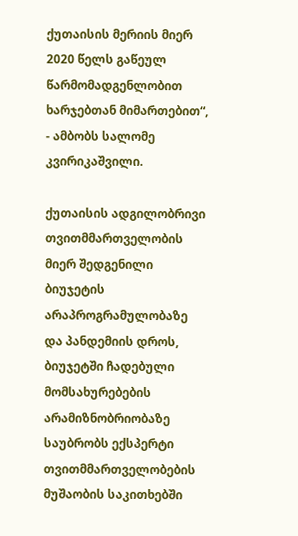ქუთაისის მერიის მიერ 2020 წელს გაწეულ წარმომადგენლობით ხარჯებთან მიმართებით“, - ამბობს სალომე კვირიკაშვილი.

ქუთაისის ადგილობრივი თვითმმართველობის მიერ შედგენილი ბიუჯეტის არაპროგრამულობაზე და პანდემიის დროს, ბიუჯეტში ჩადებული  მომსახურებების არამიზნობრიობაზე საუბრობს ექსპერტი თვითმმართველობების მუშაობის საკითხებში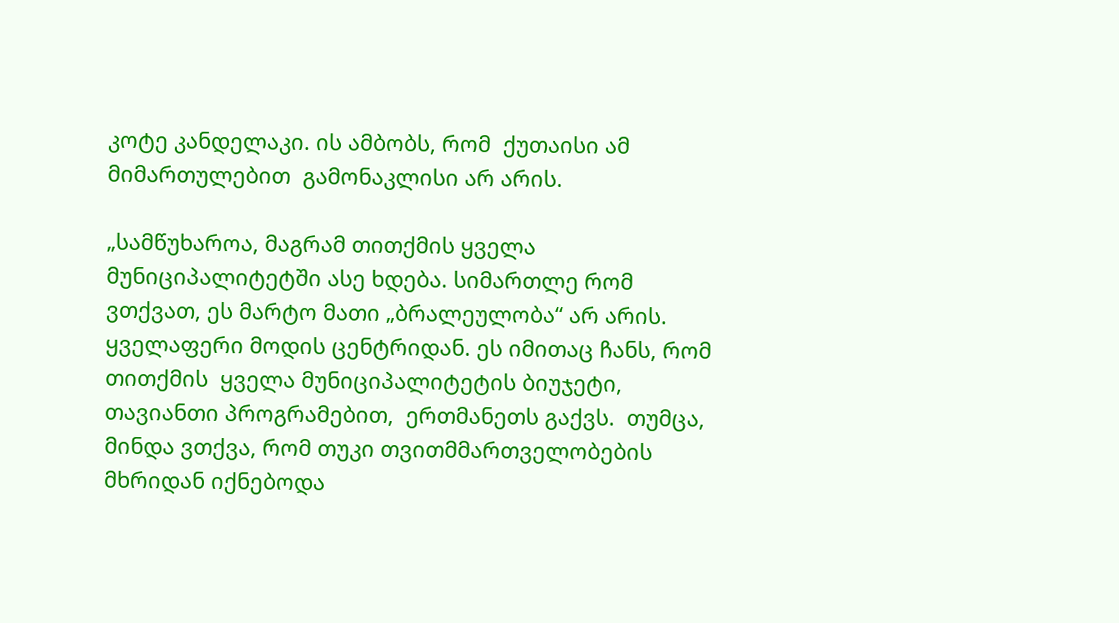კოტე კანდელაკი. ის ამბობს, რომ  ქუთაისი ამ მიმართულებით  გამონაკლისი არ არის.

„სამწუხაროა, მაგრამ თითქმის ყველა მუნიციპალიტეტში ასე ხდება. სიმართლე რომ ვთქვათ, ეს მარტო მათი „ბრალეულობა“ არ არის. ყველაფერი მოდის ცენტრიდან. ეს იმითაც ჩანს, რომ თითქმის  ყველა მუნიციპალიტეტის ბიუჯეტი, თავიანთი პროგრამებით,  ერთმანეთს გაქვს.  თუმცა, მინდა ვთქვა, რომ თუკი თვითმმართველობების მხრიდან იქნებოდა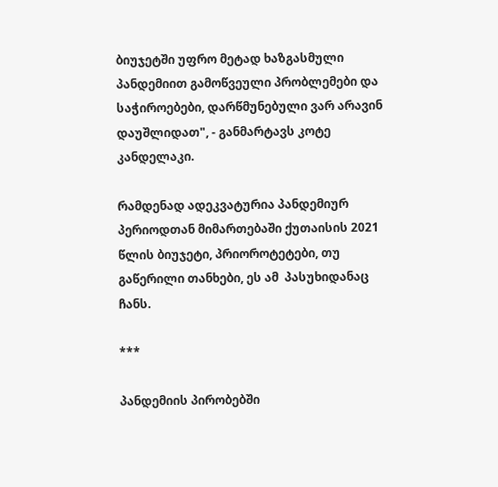ბიუჯეტში უფრო მეტად ხაზგასმული პანდემიით გამოწვეული პრობლემები და საჭიროებები, დარწმუნებული ვარ არავინ დაუშლიდათ", - განმარტავს კოტე კანდელაკი.

რამდენად ადეკვატურია პანდემიურ პერიოდთან მიმართებაში ქუთაისის 2021 წლის ბიუჯეტი, პრიოროტეტები, თუ გაწერილი თანხები, ეს ამ  პასუხიდანაც ჩანს.

***

პანდემიის პირობებში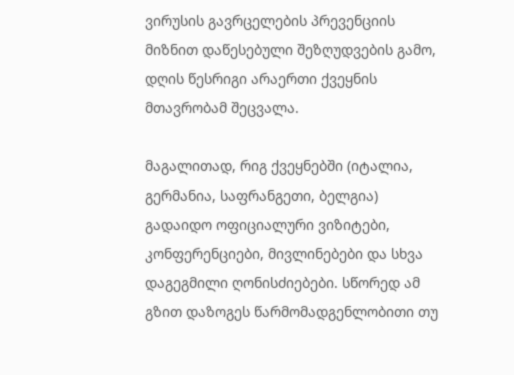ვირუსის გავრცელების პრევენციის მიზნით დაწესებული შეზღუდვების გამო, დღის წესრიგი არაერთი ქვეყნის მთავრობამ შეცვალა.

მაგალითად, რიგ ქვეყნებში (იტალია, გერმანია, საფრანგეთი, ბელგია) გადაიდო ოფიციალური ვიზიტები, კონფერენციები, მივლინებები და სხვა დაგეგმილი ღონისძიებები. სწორედ ამ გზით დაზოგეს წარმომადგენლობითი თუ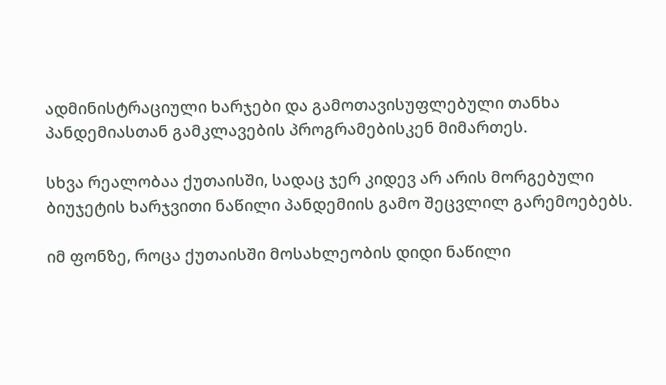ადმინისტრაციული ხარჯები და გამოთავისუფლებული თანხა პანდემიასთან გამკლავების პროგრამებისკენ მიმართეს.

სხვა რეალობაა ქუთაისში, სადაც ჯერ კიდევ არ არის მორგებული ბიუჯეტის ხარჯვითი ნაწილი პანდემიის გამო შეცვლილ გარემოებებს.

იმ ფონზე, როცა ქუთაისში მოსახლეობის დიდი ნაწილი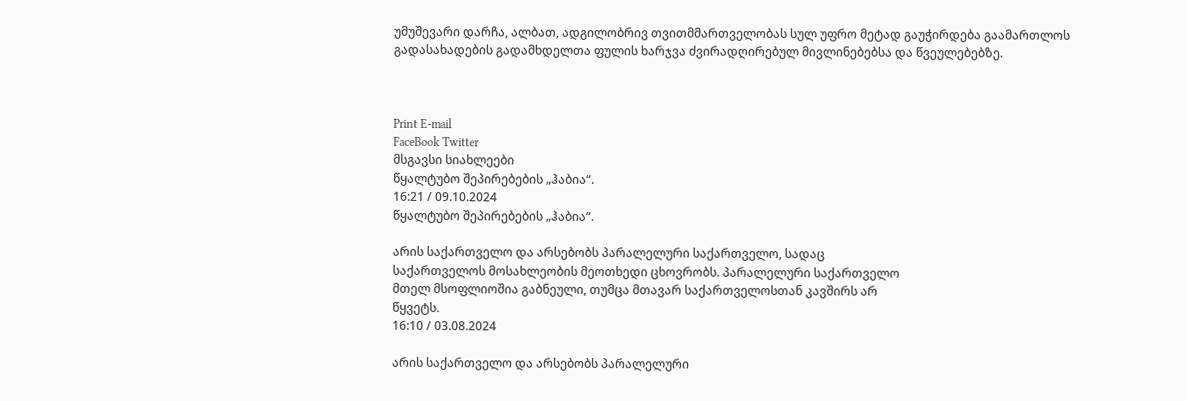უმუშევარი დარჩა, ალბათ, ადგილობრივ თვითმმართველობას სულ უფრო მეტად გაუჭირდება გაამართლოს გადასახადების გადამხდელთა ფულის ხარჯვა ძვირადღირებულ მივლინებებსა და წვეულებებზე.



Print E-mail
FaceBook Twitter
მსგავსი სიახლეები
წყალტუბო შეპირებების „ჰაბია“.
16:21 / 09.10.2024
წყალტუბო შეპირებების „ჰაბია“.

არის საქართველო და არსებობს პარალელური საქართველო, სადაც
საქართველოს მოსახლეობის მეოთხედი ცხოვრობს. პარალელური საქართველო
მთელ მსოფლიოშია გაბნეული, თუმცა მთავარ საქართველოსთან კავშირს არ
წყვეტს.
16:10 / 03.08.2024

არის საქართველო და არსებობს პარალელური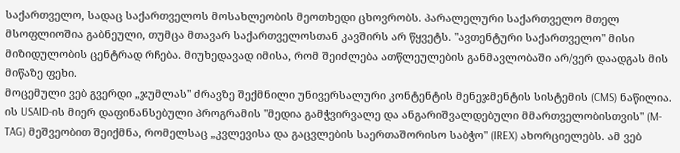საქართველო, სადაც საქართველოს მოსახლეობის მეოთხედი ცხოვრობს. პარალელური საქართველო მთელ მსოფლიოშია გაბნეული, თუმცა მთავარ საქართველოსთან კავშირს არ წყვეტს. "ავთენტური საქართველო" მისი მიზიდულობის ცენტრად რჩება. მიუხედავად იმისა, რომ შეიძლება ათწლეულების განმავლობაში არ/ვერ დაადგას მის მიწაზე ფეხი.
მოცემული ვებ გვერდი „ჯუმლას" ძრავზე შექმნილი უნივერსალური კონტენტის მენეჯმენტის სისტემის (CMS) ნაწილია. ის USAID-ის მიერ დაფინანსებული პროგრამის "მედია გამჭვირვალე და ანგარიშვალდებული მმართველობისთვის" (M-TAG) მეშვეობით შეიქმნა, რომელსაც „კვლევისა და გაცვლების საერთაშორისო საბჭო" (IREX) ახორციელებს. ამ ვებ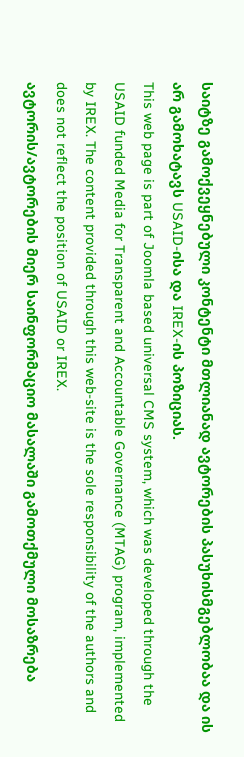საიტზე გამოქვეყნებული კონტენტი მთლიანად ავტორების პასუხისმგებლობაა და ის არ გამოხატავს USAID-ისა და IREX-ის პოზიციას.
This web page is part of Joomla based universal CMS system, which was developed through the USAID funded Media for Transparent and Accountable Governance (MTAG) program, implemented by IREX. The content provided through this web-site is the sole responsibility of the authors and does not reflect the position of USAID or IREX.
ავტორის/ავტორების მიერ საინფორმაციო მასალაში გამოთქმული მოსაზრება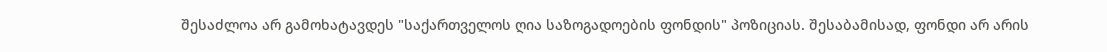შესაძლოა არ გამოხატავდეს "საქართველოს ღია საზოგადოების ფონდის" პოზიციას. შესაბამისად, ფონდი არ არის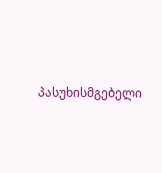პასუხისმგებელი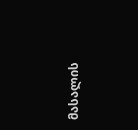მასალის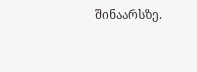შინაარსზე.